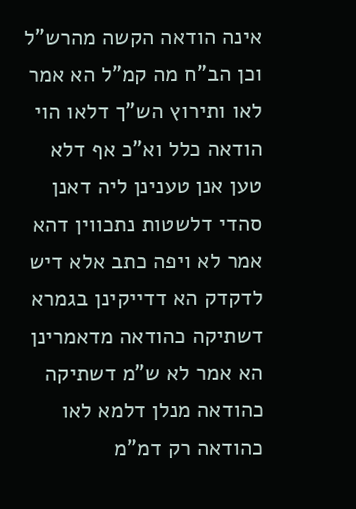אינה הודאה הקשה מהרש"ל וכן הב"ח מה קמ"ל הא אמר לאו ותירוץ הש"ך דלאו הוי הודאה כלל וא"כ אף דלא טען אנן טענינן ליה דאנן סהדי דלשטות נתכווין דהא אמר לא ויפה כתב אלא דיש לדקדק הא דדייקינן בגמרא דשתיקה כהודאה מדאמרינן הא אמר לא ש"מ דשתיקה כהודאה מנלן דלמא לאו כהודאה רק דמ"מ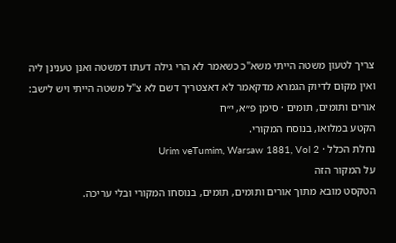צריך לטעון משטה הייתי משא"כ כשאמר לא הרי גילה דעתו דמשטה ואנן טענינן ליה ואין מקום לדיוק הגמרא מדקאמר לא דאצטריך דשם לא צ"ל משטה הייתי ויש לישב:
אורים ותומים, תומים · סימן פ״א, י״ח
הקטע במלואו, בנוסח המקורי.
נחלת הכלל · Urim veTumim, Warsaw 1881, Vol 2
על המקור הזה
הטקסט מובא מתוך אורים ותומים, תומים, בנוסחו המקורי ובלי עריכה.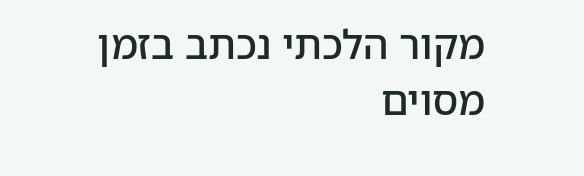מקור הלכתי נכתב בזמן מסוים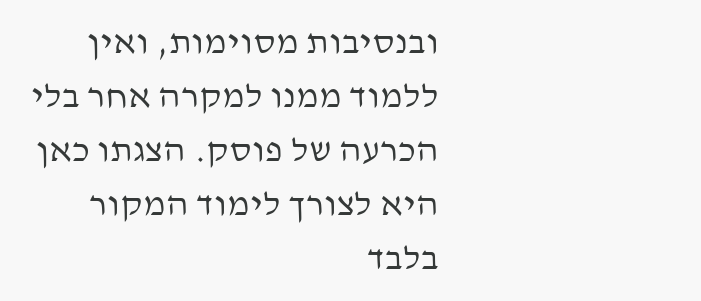ובנסיבות מסוימות, ואין ללמוד ממנו למקרה אחר בלי הכרעה של פוסק. הצגתו כאן היא לצורך לימוד המקור בלבד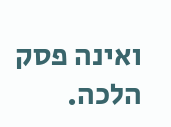ואינה פסק הלכה.